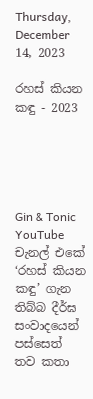Thursday, December 14, 2023

රහස් කියන කඳු - 2023





Gin & Tonic YouTube චැනල් එකේ ‘රහස් කියන කඳු’ ගැන තිබ්බ දීර්ඝ සංවාදයෙන් පස්සෙත් තව කතා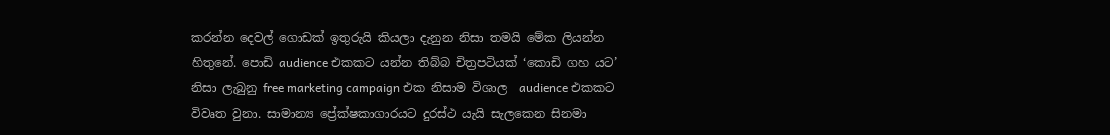කරන්න දෙවල් ගොඩක් ඉතුරුයි කියලා දැනුන නිසා තමයි මේක ලියන්න හිතුනේ. පොඩි audience එකකට යන්න තිබ්බ චිත්‍රපටියක් ‘කොඩි ගහ යට’ නිසා ලැබුනු free marketing campaign එක නිසාම විශාල  audience එකකට විවෘත වුනා. සාමාන්‍ය ප්‍රේක්ෂකාගාරයට දුරස්ථ යැයි සැලකෙන සිනමා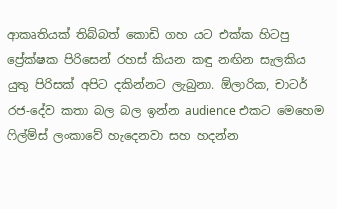ආකෘතියක් තිබ්බත් කොඩි ගහ යට එක්ක හිටපු ප්‍රේක්ෂක පිරිසෙන් රහස් කියන කඳු නඟින සැලකිය යුතු පිරිසක් අපිට දකින්නට ලැබුනා. ඕලාරික, චාටර් රජ-දේව කතා බල බල ඉන්න audience එකට මෙහෙම ෆිල්ම්ස් ලංකාවේ හැදෙනවා සහ හදන්න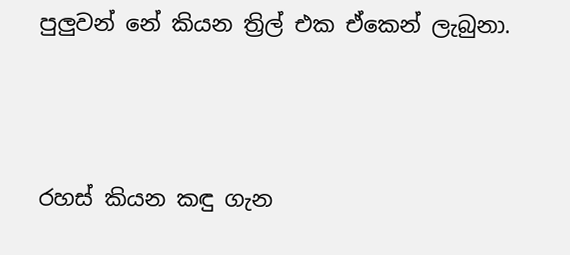පුලුවන් නේ කියන ත්‍රිල් එක ඒකෙන් ලැබුනා.





රහස් කියන කඳු ගැන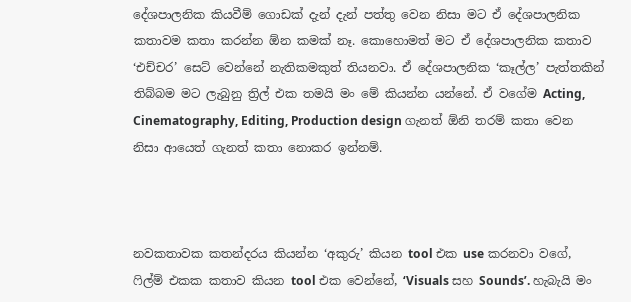දේශපාලනික කියවීම් ගොඩක් දැන් දැන් පත්තු වෙන නිසා මට ඒ දේශපාලනික කතාවම කතා කරන්න ඕන කමක් නෑ. කොහොමත් මට ඒ දේශපාලනික කතාව ‘එච්චර’ සෙට් වෙන්නේ නැතිකමකුත් තියනවා. ඒ දේශපාලනික ‘කෑල්ල’ පැත්තකින් තිබ්බම මට ලැබුනු ත්‍රිල් එක තමයි මං මේ කියන්න යන්නේ. ඒ වගේම Acting, Cinematography, Editing, Production design ගැනත් ඕනි තරම් කතා වෙන නිසා ආයෙත් ගැනත් කතා නොකර ඉන්නම්.



නවකතාවක කතන්දරය කියන්න ‘අකුරු’ කියන tool එක use කරනවා වගේ, ෆිල්ම් එකක කතාව කියන tool එක වෙන්නේ, ‘Visuals සහ Sounds’. හැබැයි මං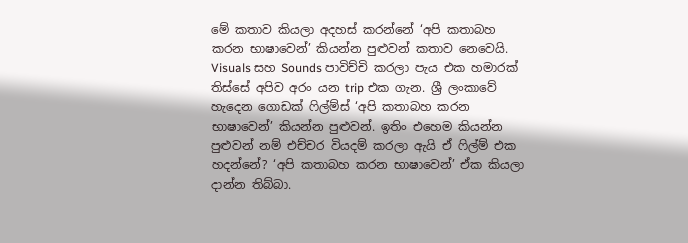මේ කතාව කියලා අදහස් කරන්නේ ‘අපි කතාබහ කරන භාෂාවෙන්’ කියන්න පුළුවන් කතාව නෙවෙයි. Visuals සහ Sounds පාවිච්චි කරලා පැය එක හමාරක් තිස්සේ අපිව අරං යන trip එක ගැන. ශ්‍රී ලංකාවේ හැදෙන ගොඩක් ෆිල්ම්ස් ‘අපි කතාබහ කරන භාෂාවෙන්’ කියන්න පුළුවන්. ඉතිං එහෙම කියන්න පුළුවන් නම් එච්චර වියදම් කරලා ඇයි ඒ ෆිල්ම් එක හදන්නේ? ‘අපි කතාබහ කරන භාෂාවෙන්’ ඒක කියලා දාන්න තිබ්බා.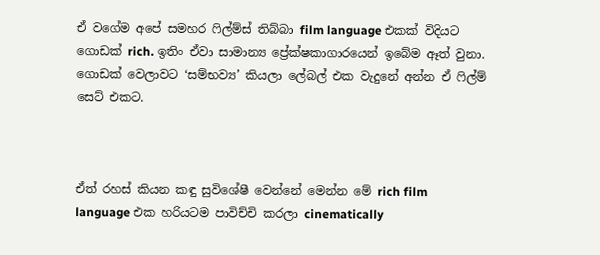ඒ වගේම අපේ සමහර ෆිල්ම්ස් තිබ්බා film language එකක් විදියට ගොඩක් rich. ඉතිං ඒවා සාමාන්‍ය ප්‍රේක්ෂකාගාරයෙන් ඉබේම ඈත් වුනා. ගොඩක් වෙලාවට ‘සම්භව්‍ය’ කියලා ලේබල් එක වැදුනේ අන්න ඒ ෆිල්ම් සෙට් එකට.



ඒත් රහස් කියන කඳු සුවිශේෂී වෙන්නේ මෙන්න මේ rich film language එක හරියටම පාවිච්චි කරලා cinematically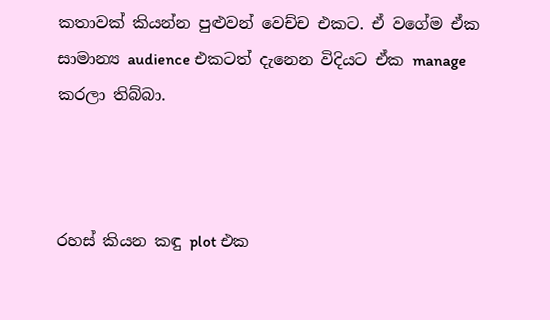කතාවක් කියන්න පුළුවන් වෙච්ච එකට. ඒ වගේම ඒක සාමාන්‍ය audience එකටත් දැනෙන විදියට ඒක manage කරලා තිබ්බා.



රහස් කියන කඳු plot එක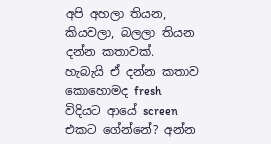අපි අහලා තියන, කියවලා, බලලා තියන දන්න කතාවක්. හැබැයි ඒ දන්න කතාව කොහොමද fresh විදියට ආයේ screen එකට ගේන්නේ? අන්න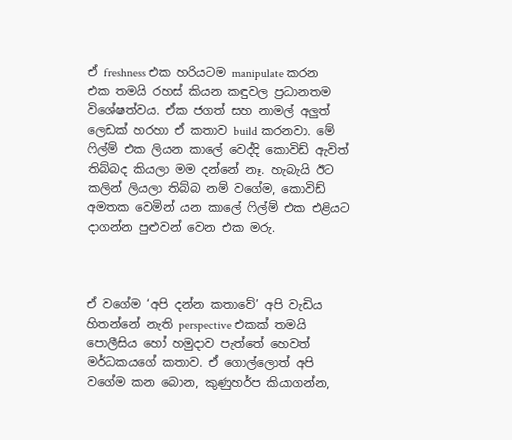ඒ freshness එක හරියටම manipulate කරන එක තමයි රහස් කියන කඳුවල ප්‍රධානතම විශේෂත්වය. ඒක ජගත් සහ නාමල් අලුත් ලෙඩක් හරහා ඒ කතාව build කරනවා. මේ ෆිල්ම් එක ලියන කාලේ වෙද්දි කොවිඩ් ඇවිත් තිබ්බද කියලා මම දන්නේ නෑ. හැබැයි ඊට කලින් ලියලා තිබ්බ නම් වගේම, කොවිඩ් අමතක වෙමින් යන කාලේ ෆිල්ම් එක එළියට දාගන්න පුළුවන් වෙන එක මරු.



ඒ වගේම ‘අපි දන්න කතාවේ’ අපි වැඩිය හිතන්නේ නැති perspective එකක් තමයි පොලීසිය හෝ හමුදාව පැත්තේ හෙවත් මර්ධකයගේ කතාව. ඒ ගොල්ලොත් අපි වගේම කන බොන, කුණුහර්ප කියාගන්න,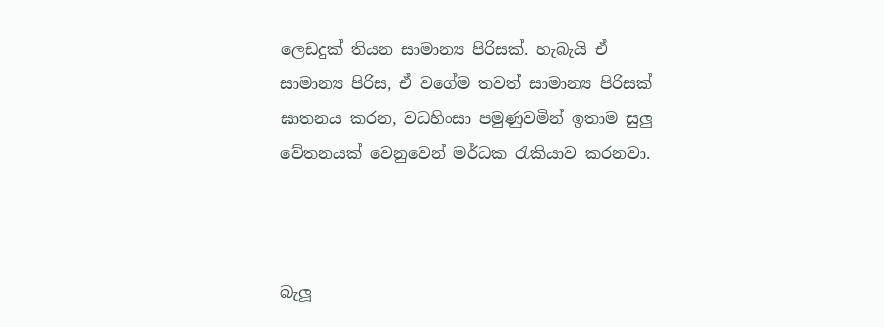ලෙඩදුක් තියන සාමාන්‍ය පිරිසක්. හැබැයි ඒ සාමාන්‍ය පිරිස, ඒ වගේම තවත් සාමාන්‍ය පිරිසක් ඝාතනය කරන, වධහිංසා පමුණුවමින් ඉතාම සුලු වේතනයක් වෙනුවෙන් මර්ධක රැකියාව කරනවා.



බැලූ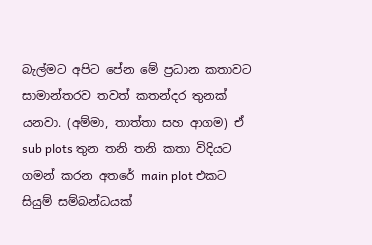බැල්මට අපිට පේන මේ ප්‍රධාන කතාවට සාමාන්තරව තවත් කතන්දර තුනක් යනවා. (අම්මා, තාත්තා සහ ආගම) ඒ sub plots තුන තනි තනි කතා විදියට ගමන් කරන අතරේ main plot එකට සියුම් සම්බන්ධයක්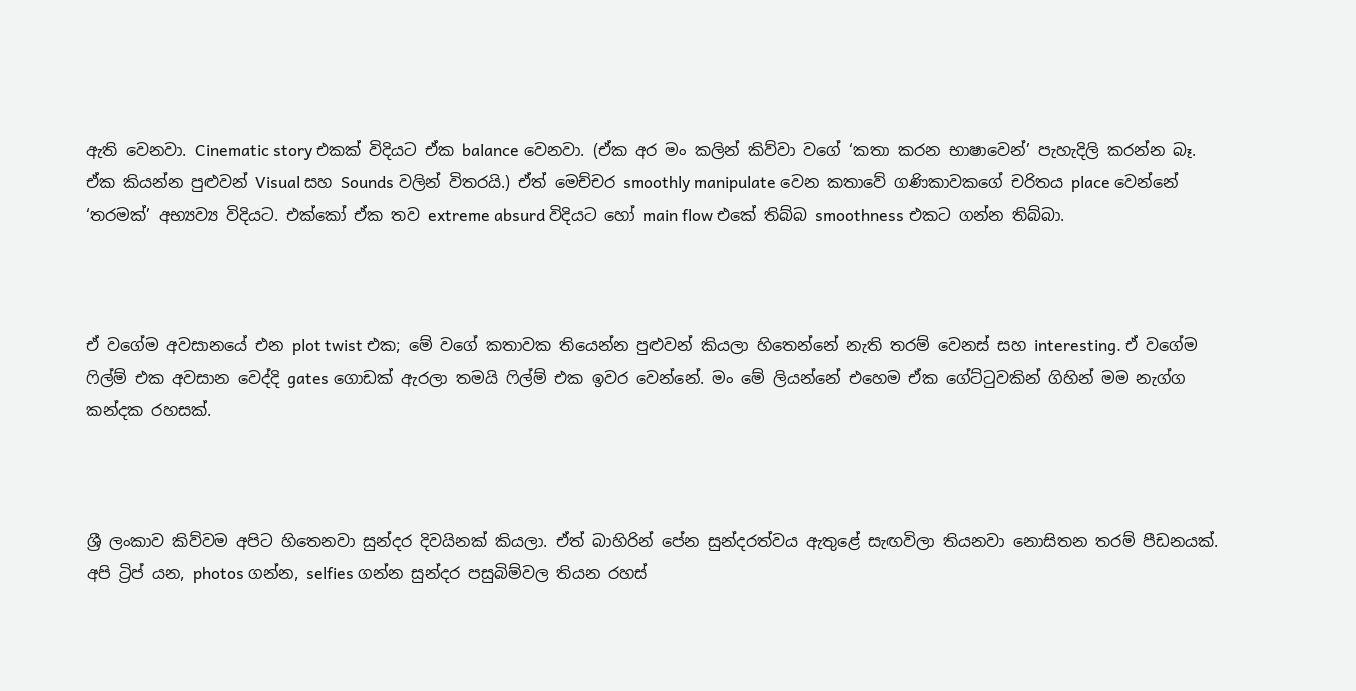ඇති වෙනවා. Cinematic story එකක් විදියට ඒක balance වෙනවා. (ඒක අර මං කලින් කිව්වා වගේ ‘කතා කරන භාෂාවෙන්’ පැහැදිලි කරන්න බෑ. ඒක කියන්න පුළුවන් Visual සහ Sounds වලින් විතරයි.) ඒත් මෙච්චර smoothly manipulate වෙන කතාවේ ගණිකාවකගේ චරිතය place වෙන්නේ ‘තරමක්’ අභ්‍යව්‍ය විදියට. එක්කෝ ඒක තව extreme absurd විදියට හෝ main flow එකේ තිබ්බ smoothness එකට ගන්න තිබ්බා.



ඒ වගේම අවසානයේ එන plot twist එක; මේ වගේ කතාවක තියෙන්න පුළුවන් කියලා හිතෙන්නේ නැති තරම් වෙනස් සහ interesting. ඒ වගේම ෆිල්ම් එක අවසාන වෙද්දි gates ගොඩක් ඇරලා තමයි ෆිල්ම් එක ඉවර වෙන්නේ. මං මේ ලියන්නේ එහෙම ඒක ගේට්ටුවකින් ගිහින් මම නැග්ග කන්දක රහසක්.



ශ්‍රී ලංකාව කිව්වම අපිට හිතෙනවා සුන්දර දිවයිනක් කියලා. ඒත් බාහිරින් පේන සුන්දරත්වය ඇතුළේ සැඟවිලා තියනවා නොසිතන තරම් පීඩනයක්. අපි ට්‍රිප් යන, photos ගන්න, selfies ගන්න සුන්දර පසුබිම්වල තියන රහස්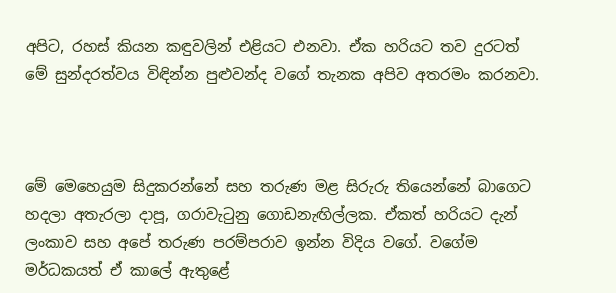අපිට, රහස් කියන කඳුවලින් එළියට එනවා. ඒක හරියට තව දුරටත් මේ සුන්දරත්වය විඳින්න පුළුවන්ද වගේ තැනක අපිව අතරමං කරනවා.



මේ මෙහෙයුම සිදුකරන්නේ සහ තරුණ මළ සිරුරු තියෙන්නේ බාගෙට හදලා අතැරලා දාපූ, ගරාවැටුනු ගොඩනැඟිල්ලක. ඒකත් හරියට දැන් ලංකාව සහ අපේ තරුණ පරම්පරාව ඉන්න විදිය වගේ. වගේම මර්ධකයත් ඒ කාලේ ඇතුළේ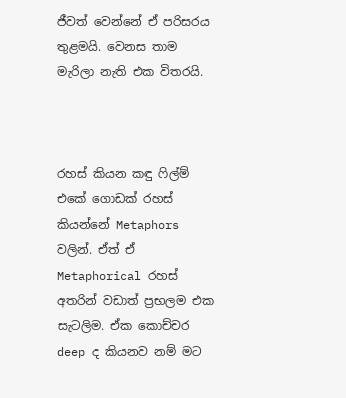ජීවත් වෙන්නේ ඒ පරිසරය තුළමයි. වෙනස තාම මැරිලා නැති එක විතරයි.



රහස් කියන කඳු ෆිල්ම් එකේ ගොඩක් රහස් කියන්නේ Metaphors වලින්. ඒත් ඒ Metaphorical රහස් අතරින් වඩාත් ප්‍රභලම එක සැටලිම. ඒක කොච්චර deep ද කියනව නම් මට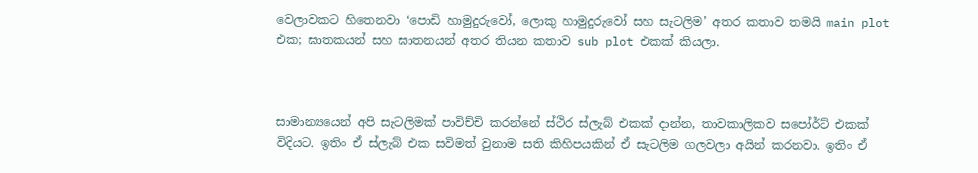වෙලාවකට හිතෙනවා ‘පොඩි හාමුදුරුවෝ, ලොකු හාමුදුරුවෝ සහ සැටලිම’ අතර කතාව තමයි main plot එක; ඝාතකයන් සහ ඝාතනයන් අතර තියන කතාව sub plot එකක් කියලා.



සාමාන්‍යයෙන් අපි සැටලිමක් පාවිච්චි කරන්නේ ස්ථිර ස්ලැබ් එකක් දාන්න, තාවකාලිකව සපෝර්ට් එකක් විදියට. ඉතිං ඒ ස්ලැබ් එක සවිමත් වුනාම සති කිහිපයකින් ඒ සැටලිම ගලවලා අයින් කරනවා. ඉතිං ඒ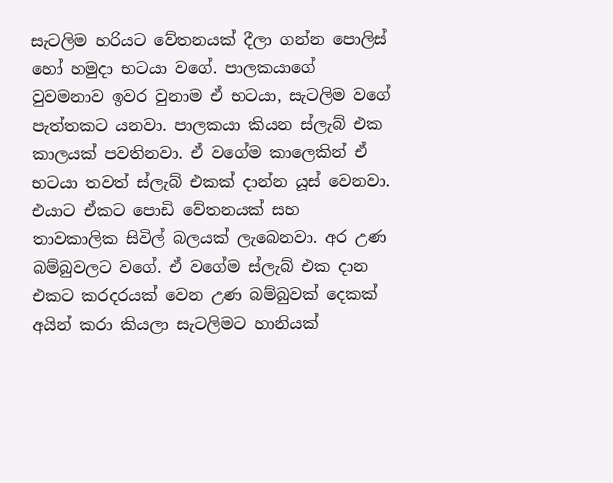සැටලිම හරියට වේතනයක් දීලා ගන්න පොලිස් හෝ හමුදා භටයා වගේ. පාලකයාගේ වුවමනාව ඉවර වුනාම ඒ භටයා, සැටලිම වගේ පැත්තකට යනවා. පාලකයා කියන ස්ලැබ් එක කාලයක් පවතිනවා. ඒ වගේම කාලෙකින් ඒ භටයා තවත් ස්ලැබ් එකක් දාන්න යූස් වෙනවා. එයාට ඒකට පොඩි වේතනයක් සහ තාවකාලික සිවිල් බලයක් ලැබෙනවා. අර උණ බම්බුවලට වගේ. ඒ වගේම ස්ලැබ් එක දාන එකට කරදරයක් වෙන උණ බම්බුවක් දෙකක් අයින් කරා කියලා සැටලිමට හානියක්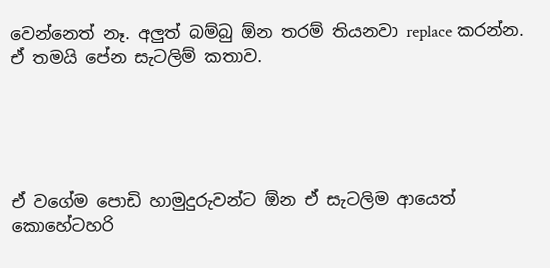වෙන්නෙත් නෑ. අලුත් බම්බු ඕන තරම් තියනවා replace කරන්න. ඒ තමයි පේන සැටලිම් කතාව.





ඒ වගේම පොඩි හාමුදුරුවන්ට ඕන ඒ සැටලිම ආයෙත් කොහේටහරි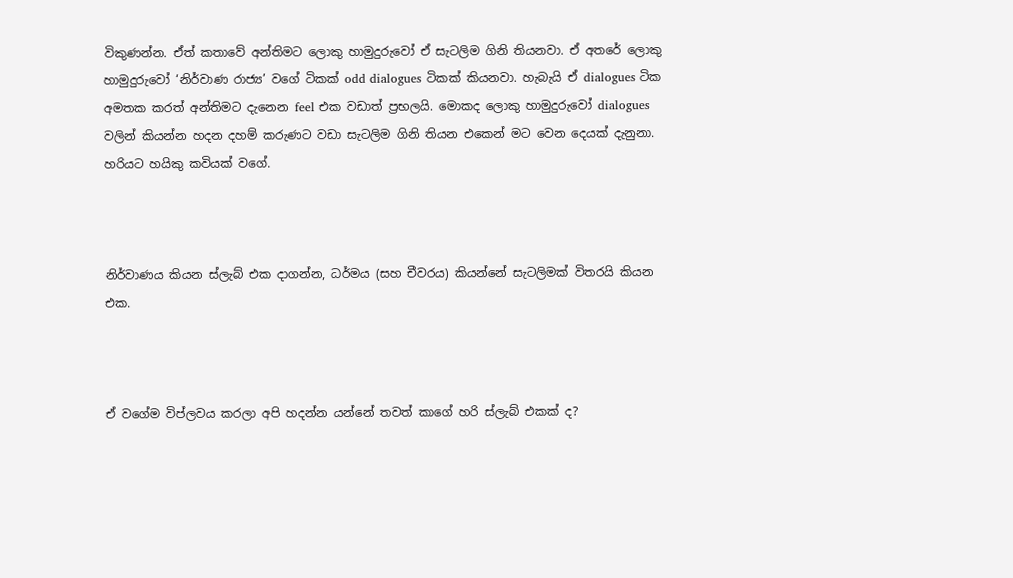විකුණන්න. ඒත් කතාවේ අන්තිමට ලොකු හාමුදුරුවෝ ඒ සැටලිම ගිනි තියනවා. ඒ අතරේ ලොකු හාමුදුරුවෝ ‘නිර්වාණ රාජ්‍ය’ වගේ ටිකක් odd dialogues ටිකක් කියනවා. හැබැයි ඒ dialogues ටික අමතක කරත් අන්තිමට දැනෙන feel එක වඩාත් ප්‍රභලයි. මොකද ලොකු හාමුදුරුවෝ dialogues වලින් කියන්න හදන දහම් කරුණට වඩා සැටලිම ගිනි තියන එකෙන් මට වෙන දෙයක් දැනුනා. හරියට හයිකු කවියක් වගේ.



නිර්වාණය කියන ස්ලැබ් එක දාගන්න, ධර්මය (සහ චීවරය) කියන්නේ සැටලිමක් විතරයි කියන එක.



ඒ වගේම විප්ලවය කරලා අපි හදන්න යන්නේ තවත් කාගේ හරි ස්ලැබ් එකක් ද?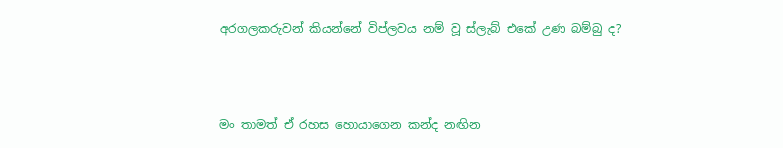අරගලකරුවන් කියන්නේ විප්ලවය නම් වූ ස්ලැබ් එකේ උණ බම්බු ද?



මං තාමත් ඒ රහස හොයාගෙන කන්ද නඟින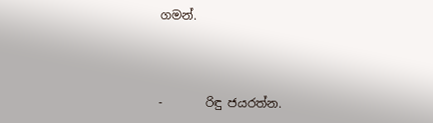ගමන්.



-       රිඳු ජයරත්න.